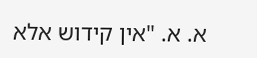א. א. "אין קידוש אלא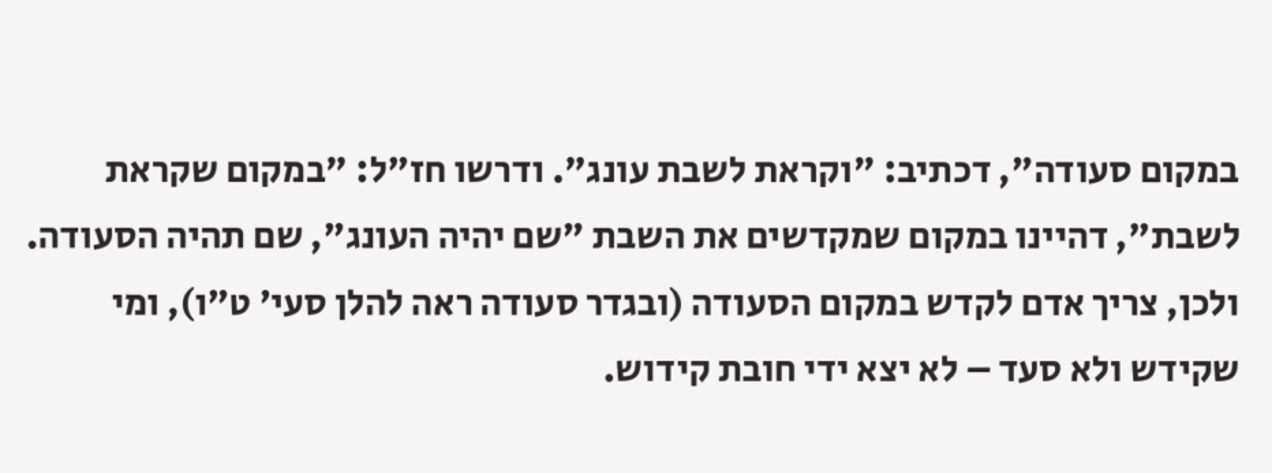במקום סעודה", דכתיב: "וקראת לשבת עונג". ודרשו חז"ל: "במקום שקראת לשבת", דהיינו במקום שמקדשים את השבת "שם יהיה העונג", שם תהיה הסעודה. ולכן, צריך אדם לקדש במקום הסעודה (ובגדר סעודה ראה להלן סעי' ט"ו), ומי שקידש ולא סעד – לא יצא ידי חובת קידוש.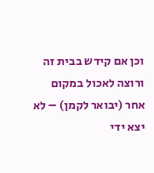וכן אם קידש בבית זה ורוצה לאכול במקום אחר (יבואר לקמן) – לא יצא ידי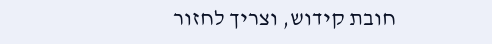חובת קידוש, וצריך לחזור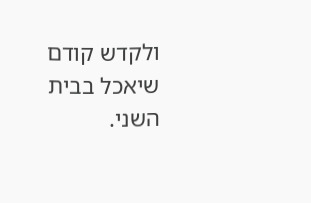ולקדש קודם שיאכל בבית השני.